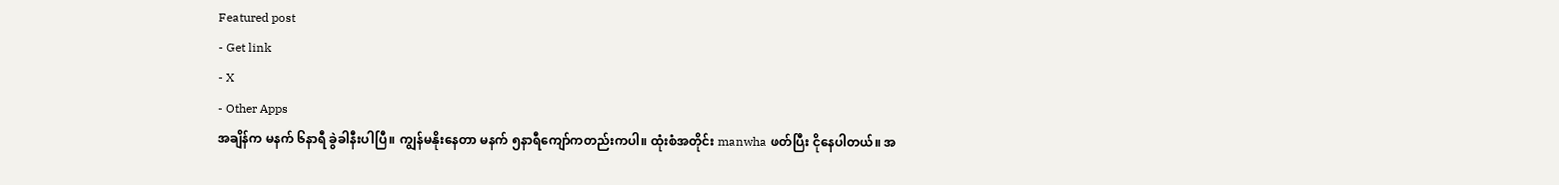Featured post
- Get link
- X
- Other Apps
အချိန်က မနက် ၆နာရီ ခွဲခါနီးပါပြီ။ ကျွန်မနိုးနေတာ မနက် ၅နာရီကျော်ကတည်းကပါ။ ထုံးစံအတိုင်း manwha ဖတ်ပြီး ငိုနေပါတယ်။ အ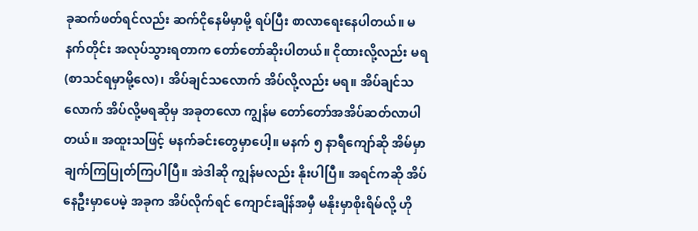ခုဆက်ဖတ်ရင်လည်း ဆက်ငိုနေမိမှာမို့ ရပ်ပြီး စာလာရေးနေပါတယ်။ မနက်တိုင်း အလုပ်သွားရတာက တော်တော်ဆိုးပါတယ်။ ငိုထားလို့လည်း မရ (စာသင်ရမှာမို့လေ)၊ အိပ်ချင်သလောက် အိပ်လို့လည်း မရ။ အိပ်ချင်သလောက် အိပ်လို့မရဆိုမှ အခုတလော ကျွန်မ တော်တော်အအိပ်ဆတ်လာပါတယ်။ အထူးသဖြင့် မနက်ခင်းတွေမှာပေါ့။ မနက် ၅ နာရီကျော်ဆို အိမ်မှာ ချက်ကြပြုတ်ကြပါပြီ။ အဲဒါဆို ကျွန်မလည်း နိုးပါပြီ။ အရင်ကဆို အိပ်နေဦးမှာပေမဲ့ အခုက အိပ်လိုက်ရင် ကျောင်းချိန်အမှီ မနိုးမှာစိုးရိမ်လို့ ဟို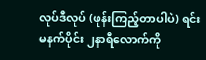လုပ်ဒီလုပ် (ဖုန်းကြည့်တာပါပဲ) ရင်း မနက်ပိုင်း ၂နာရီလောက်ကို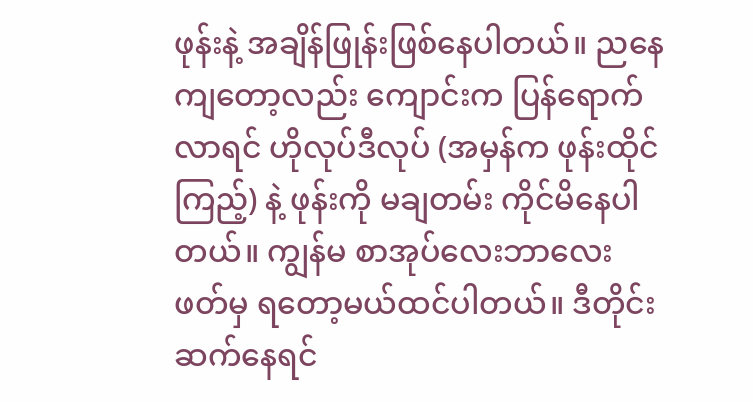ဖုန်းနဲ့ အချိန်ဖြုန်းဖြစ်နေပါတယ်။ ညနေကျတော့လည်း ကျောင်းက ပြန်ရောက်လာရင် ဟိုလုပ်ဒီလုပ် (အမှန်က ဖုန်းထိုင်ကြည့်) နဲ့ ဖုန်းကို မချတမ်း ကိုင်မိနေပါတယ်။ ကျွန်မ စာအုပ်လေးဘာလေး ဖတ်မှ ရတော့မယ်ထင်ပါတယ်။ ဒီတိုင်းဆက်နေရင်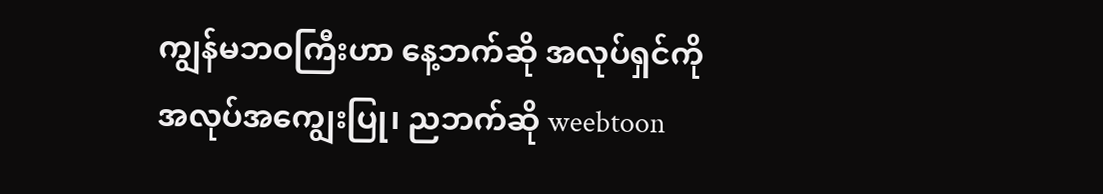ကျွန်မဘဝကြီးဟာ နေ့ဘက်ဆို အလုပ်ရှင်ကို အလုပ်အကျွေးပြု၊ ညဘက်ဆို weebtoon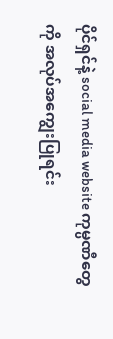ပိုင်ရှင်နဲ့ social media website ကုမ္ပဏီတွေကို အလုပ်အကျွေးပြုရင်း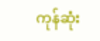ကုန်ဆုံး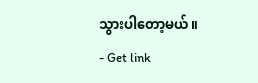သွားပါတော့မယ်။
- Get link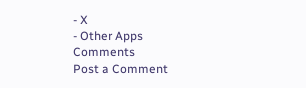- X
- Other Apps
Comments
Post a Comment